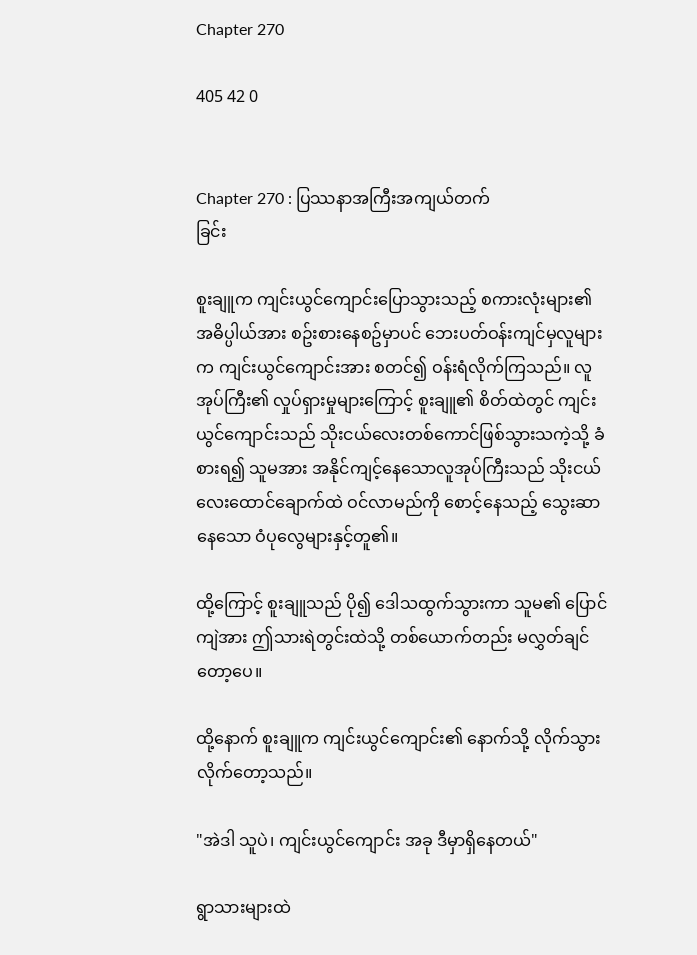Chapter 270

405 42 0


Chapter 270 : ပြဿနာအကြီးအကျယ်တက်
ခြင်း

စူးချူက ကျင်းယွင်ကျောင်းပြောသွားသည့် စကားလုံးများ၏ အဓိပ္ပါယ်အား စဥ်းစားနေစဥ်မှာပင် ဘေးပတ်ဝန်းကျင်မှလူများက ကျင်းယွင်ကျောင်းအား စတင်၍ ဝန်းရံလိုက်ကြသည်။ လူအုပ်ကြီး၏ လှုပ်ရှားမှုများကြောင့် စူးချူ၏ စိတ်ထဲတွင် ကျင်းယွင်ကျောင်းသည် သိုးငယ်လေးတစ်ကောင်ဖြစ်သွားသကဲ့သို့ ခံစားရ၍ သူမအား အနိုင်ကျင့်နေသောလူအုပ်ကြီးသည် သိုးငယ်လေးထောင်ချောက်ထဲ ဝင်လာမည်ကို စောင့်နေသည့် သွေးဆာနေသော ဝံပုလွေများနှင့်တူ၏။

ထို့ကြောင့် စူးချူသည် ပို၍ ဒေါသထွက်သွားကာ သူမ၏ ပြောင်ကျဲအား ဤသားရဲတွင်းထဲသို့ တစ်ယောက်တည်း မလွှတ်ချင်တော့ပေ။

ထို့နောက် စူးချူက ကျင်းယွင်ကျောင်း၏ နောက်သို့ လိုက်သွားလိုက်တော့သည်။

"အဲဒါ သူပဲ၊ ကျင်းယွင်ကျောင်း အခု ဒီမှာရှိနေတယ်"

ရွာသားများထဲ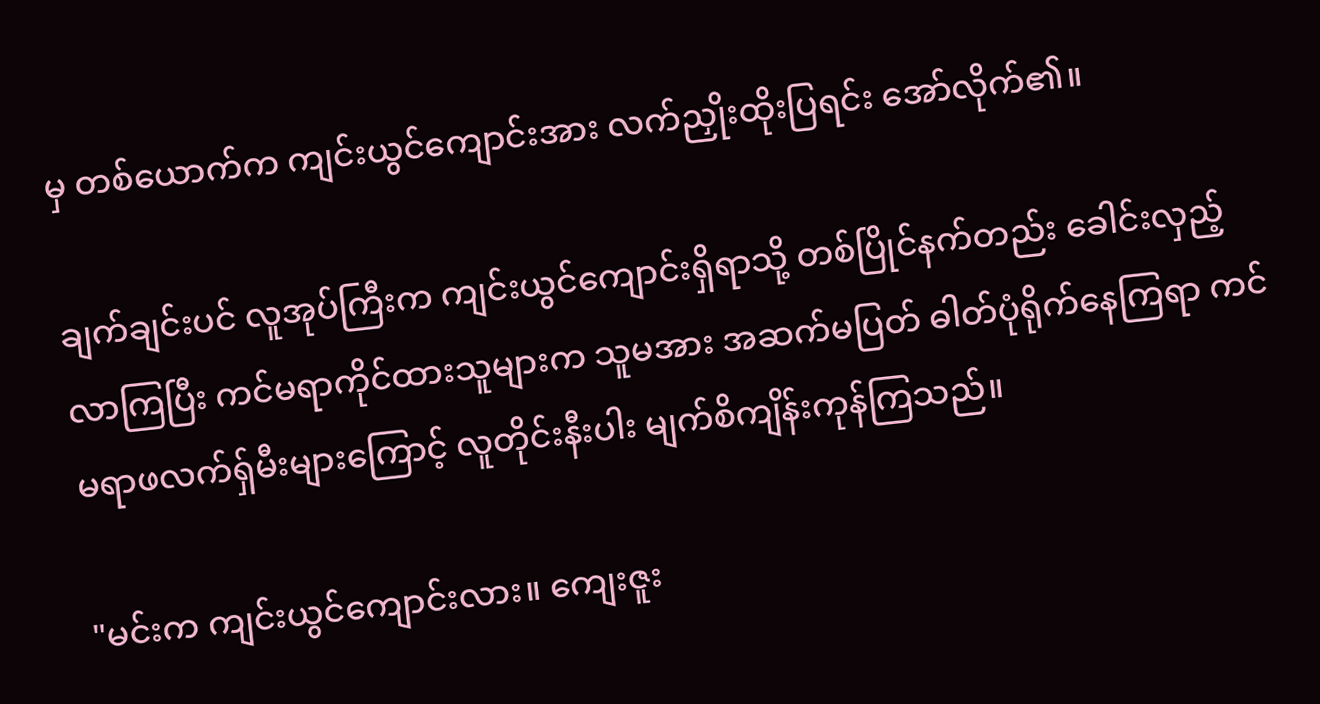မှ တစ်ယောက်က ကျင်းယွင်ကျောင်းအား လက်ညှိုးထိုးပြရင်း အော်လိုက်၏။

ချက်ချင်းပင် လူအုပ်ကြီးက ကျင်းယွင်ကျောင်းရှိရာသို့ တစ်ပြိုင်နက်တည်း ခေါင်းလှည့်လာကြပြီး ကင်မရာကိုင်ထားသူများက သူမအား အဆက်မပြတ် ဓါတ်ပုံရိုက်နေကြရာ ကင်မရာဖလက်ရှ်မီးများကြောင့် လူတိုင်းနီးပါး မျက်စိကျိန်းကုန်ကြသည်။

"မင်းက ကျင်းယွင်ကျောင်းလား။ ကျေးဇူး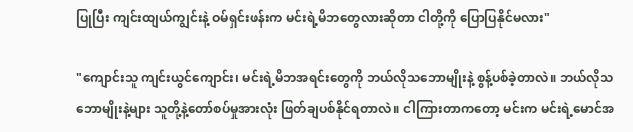ပြုပြီး ကျင်းထျယ်ကျွင်းနဲ့ ဝမ်ရှင်းဖန်းက မင်းရဲ့မိဘတွေလားဆိုတာ ငါတို့ကို ပြောပြနိုင်မလား"

"ကျောင်းသူ ကျင်းယွင်ကျောင်း၊ မင်းရဲ့မိဘအရင်းတွေကို ဘယ်လိုသဘောမျိုးနဲ့ စွန့်ပစ်ခဲ့တာလဲ။ ဘယ်လိုသဘောမျိုးနဲ့များ သူတို့နဲ့တော်စပ်မှုအားလုံး ဖြတ်ချပစ်နိုင်ရတာလဲ။ ငါကြားတာကတော့ မင်းက မင်းရဲ့မောင်အ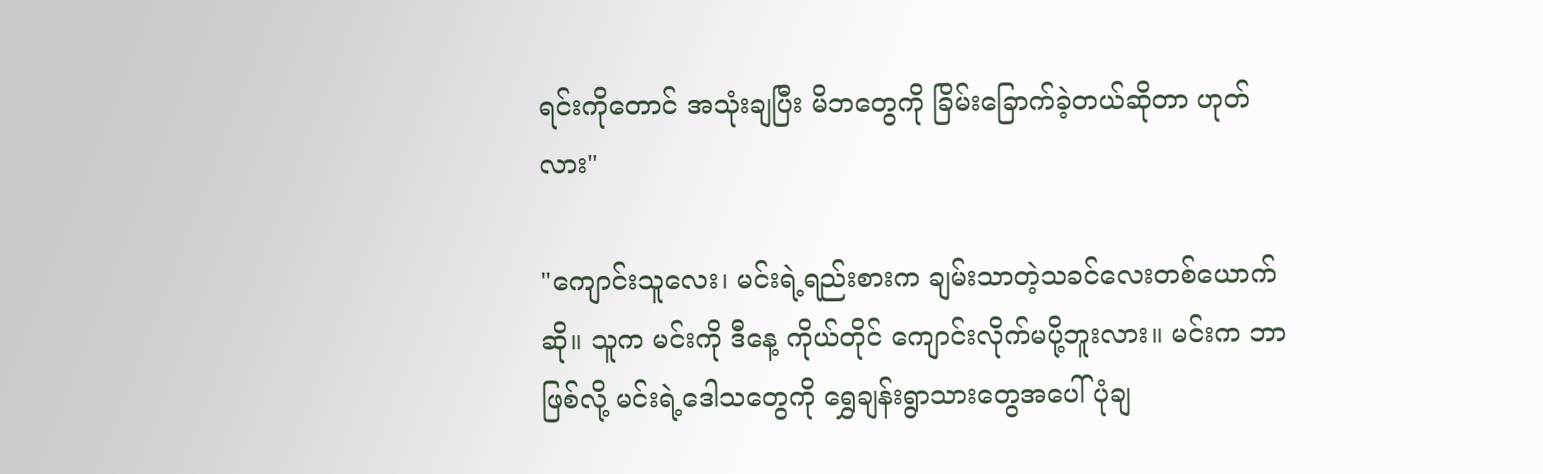ရင်းကိုတောင် အသုံးချပြီး မိဘတွေကို ခြိမ်းခြောက်ခဲ့တယ်ဆိုတာ ဟုတ်လား"

"ကျောင်းသူလေး၊ မင်းရဲ့ရည်းစားက ချမ်းသာတဲ့သခင်လေးတစ်ယောက်ဆို။ သူက မင်းကို ဒီနေ့ ကိုယ်တိုင် ကျောင်းလိုက်မပို့ဘူးလား။ မင်းက ဘာဖြစ်လို့ မင်းရဲ့ဒေါသတွေကို ရွှေချန်းရွာသားတွေအပေါ်ပုံချ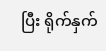ပြီး ရိုက်နှက်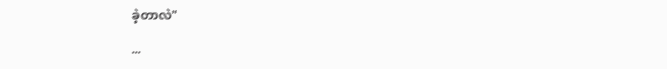ခဲ့တာလဲ"

...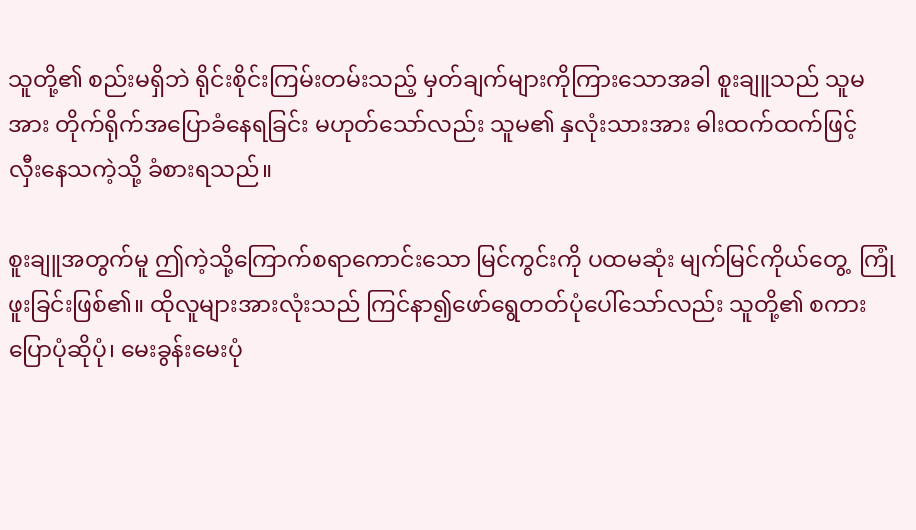သူတို့၏ စည်းမရှိဘဲ ရိုင်းစိုင်းကြမ်းတမ်းသည့် မှတ်ချက်များကိုကြားသောအခါ စူးချူသည် သူမအား တိုက်ရိုက်အပြောခံနေရခြင်း မဟုတ်သော်လည်း သူမ၏ နှလုံးသားအား ဓါးထက်ထက်ဖြင့် လှီးနေသကဲ့သို့ ခံစားရသည်။

စူးချူအတွက်မူ ဤကဲ့သို့ကြောက်စရာကောင်းသော မြင်ကွင်းကို ပထမဆုံး မျက်မြင်ကိုယ်တွေ့  ကြုံဖူးခြင်းဖြစ်၏။ ထိုလူများအားလုံးသည် ကြင်နာ၍ဖော်ရွေတတ်ပုံပေါ်သော်လည်း သူတို့၏ စကားပြောပုံဆိုပုံ၊ မေးခွန်းမေးပုံ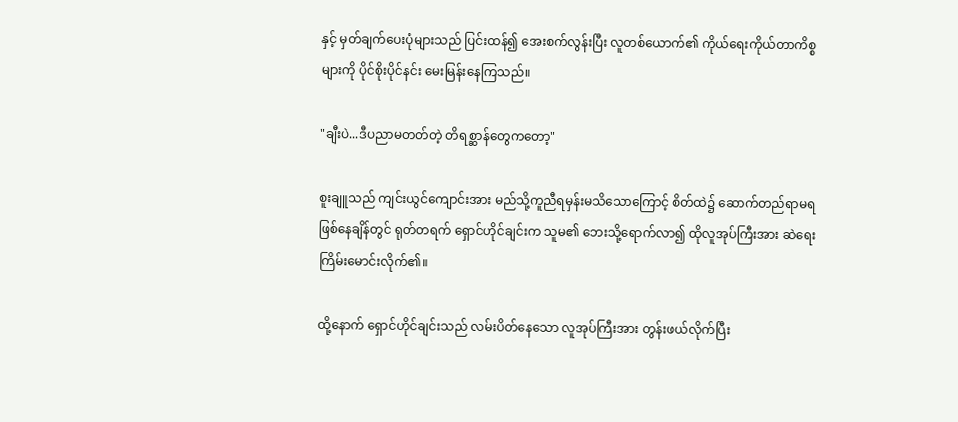နှင့် မှတ်ချက်ပေးပုံများသည် ပြင်းထန်၍ အေးစက်လွန်းပြီး လူတစ်ယောက်၏ ကိုယ်ရေးကိုယ်တာကိစ္စများကို ပိုင်စိုးပိုင်နင်း မေးမြန်းနေကြသည်။

"ချီးပဲ...ဒီပညာမတတ်တဲ့ တိရစ္ဆာန်တွေကတော့"

စူးချူသည် ကျင်းယွင်ကျောင်းအား မည်သို့ကူညီရမှန်းမသိသောကြောင့် စိတ်ထဲ၌ ဆောက်တည်ရာမရဖြစ်နေချိန်တွင် ရုတ်တရက် ရှောင်ဟိုင်ချင်းက သူမ၏ ဘေးသို့ရောက်လာ၍ ထိုလူအုပ်ကြီးအား ဆဲရေးကြိမ်းမောင်းလိုက်၏။

ထို့နောက် ရှောင်ဟိုင်ချင်းသည် လမ်းပိတ်နေသော လူအုပ်ကြီးအား တွန်းဖယ်လိုက်ပြီး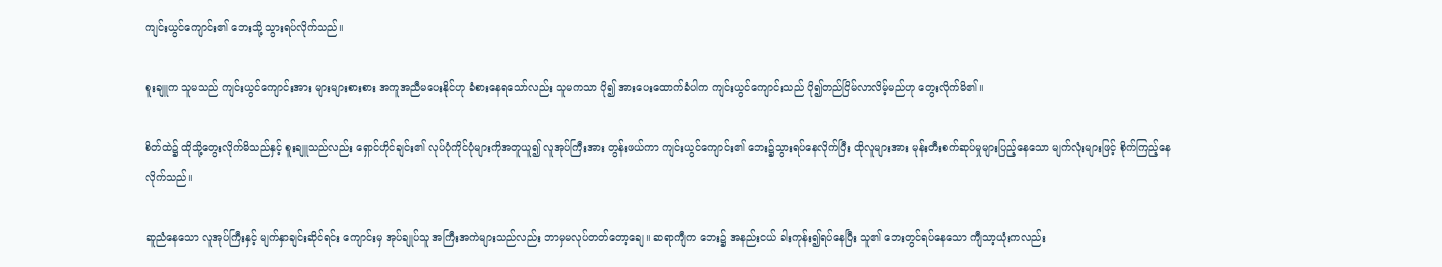ကျင်းယွင်ကျောင်း၏ ဘေးသို့ သွားရပ်လိုက်သည်။

စူးချူက သူမသည် ကျင်းယွင်ကျောင်းအား များများစားစား အကူအညီမပေးနိုင်ဟု ခံစားနေရသော်လည်း သူမကသာ ပို၍ အားပေးထောက်ခံပါက ကျင်းယွင်ကျောင်းသည် ပို၍တည်ငြိမ်လာလိမ့်မည်ဟု တွေးလိုက်မိ၏။

စိတ်ထဲ၌ ထိုသို့တွေးလိုက်မိသည်နှင့် စူးချူသည်လည်း ရှောင်ဟိုင်ချင်း၏ လုပ်ပုံကိုင်ပုံများကိုအတူယူ၍ လူအုပ်ကြီးအား တွန်းဖယ်ကာ ကျင်းယွင်ကျောင်း၏ ဘေး၌သွားရပ်နေလိုက်ပြီး ထိုလူများအား မုန်းတီးစက်ဆုပ်မှုများပြည့်နေသော မျက်လုံးများဖြင့် စိုက်ကြည့်နေလိုက်သည်။

ဆူညံနေသော လူအုပ်ကြီးနှင့် မျက်နှာချင်းဆိုင်ရင်း ကျောင်းမှ အုပ်ချုပ်သူ အကြီးအကဲများသည်လည်း ဘာမှမလုပ်တတ်တော့ချေ။ ဆရာကျီက ဘေး၌ အနည်းငယ် ခါးကုန်း၍ရပ်နေပြီး သူ၏ ဘေးတွင်ရပ်နေသော ကျီသာ့ယုံးကလည်း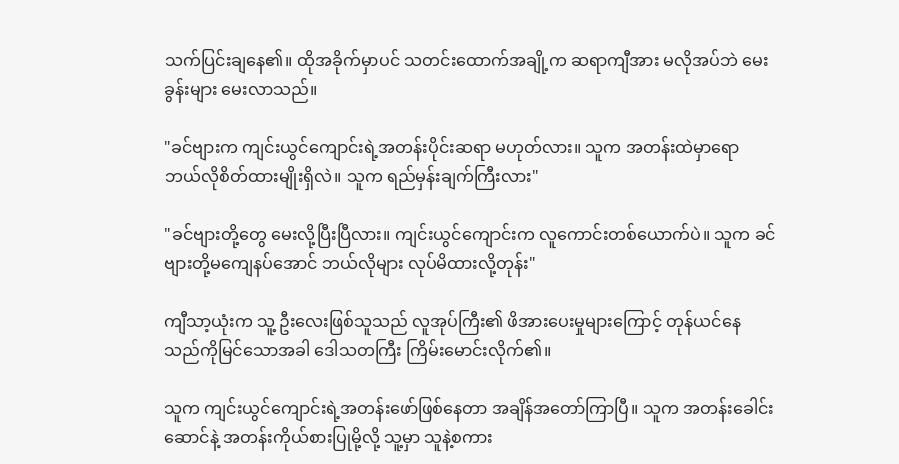သက်ပြင်းချနေ၏။ ထိုအခိုက်မှာပင် သတင်းထောက်အချို့က ဆရာကျီအား မလိုအပ်ဘဲ မေးခွန်းများ မေးလာသည်။

"ခင်ဗျားက ကျင်းယွင်ကျောင်းရဲ့အတန်းပိုင်းဆရာ မဟုတ်လား။ သူက အတန်းထဲမှာရော ဘယ်လိုစိတ်ထားမျိုးရှိလဲ။ သူက ရည်မှန်းချက်ကြီးလား"

"ခင်ဗျားတို့တွေ မေးလို့ပြီးပြီလား။ ကျင်းယွင်ကျောင်းက လူကောင်းတစ်ယောက်ပဲ။ သူက ခင်ဗျားတို့မကျေနပ်အောင် ဘယ်လိုများ လုပ်မိထားလို့တုန်း"

ကျီသာ့ယုံးက သူ့ ဦးလေးဖြစ်သူသည် လူအုပ်ကြီး၏ ဖိအားပေးမှုများကြောင့် တုန်ယင်နေသည်ကိုမြင်သောအခါ ဒေါသတကြီး ကြိမ်းမောင်းလိုက်၏။

သူက ကျင်းယွင်ကျောင်းရဲ့အတန်းဖော်ဖြစ်နေတာ အချိန်အတော်ကြာပြီ။ သူက အတန်းခေါင်းဆောင်နဲ့ အတန်းကိုယ်စားပြုမို့လို့ သူ့မှာ သူနဲ့စကား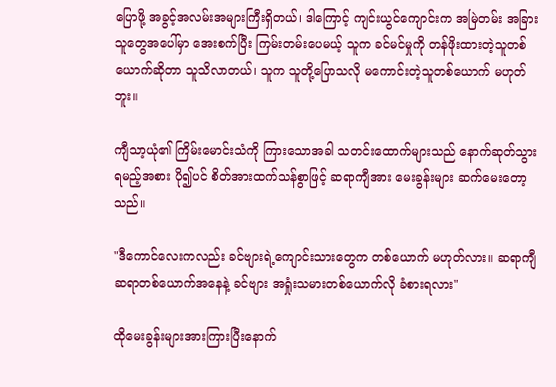ပြောဖို့ အခွင့်အလမ်းအများကြီးရှိတယ်၊ ဒါကြောင့် ကျင်းယွင်ကျောင်းက အမြဲတမ်း အခြားသူတွေအပေါ်မှာ အေးစက်ပြီး ကြမ်းတမ်းပေမယ့် သူက ခင်မင်မှုကို တန်ဖိုးထားတဲ့သူတစ်ယောက်ဆိုတာ သူသိလာတယ်၊ သူက သူတို့ပြောသလို မကောင်းတဲ့သူတစ်ယောက် မဟုတ်ဘူး။

ကျီသာ့ယုံ၏ ကြိမ်းမောင်းသံကို ကြားသောအခါ သတင်းထောက်များသည် နောက်ဆုတ်သွားရမည့်အစား ပို၍ပင် စိတ်အားထက်သန်စွာဖြင့် ဆရာကျီအား မေးခွန်းများ ဆက်မေးတော့သည်။

"ဒီကောင်လေးကလည်း ခင်ဗျားရဲ့ကျောင်းသားတွေက တစ်ယောက် မဟုတ်လား။ ဆရာကျီ ဆရာတစ်ယောက်အနေနဲ့ ခင်ဗျား အရှုံးသမားတစ်ယောက်လို ခံစားရလား"

ထိုမေးခွန်းများအားကြားပြီးနောက်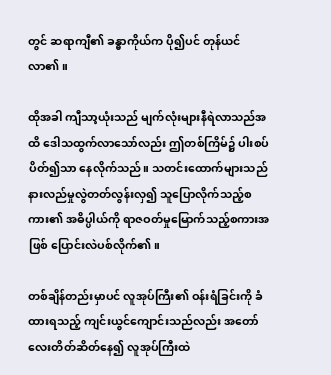တွင် ဆရာကျီ၏ ခန္ဓာကိုယ်က ပို၍ပင် တုန်ယင်လာ၏။

ထိုအခါ ကျီသာ့ယုံးသည် မျက်လုံးများနီရဲလာသည်အထိ ဒေါသထွက်လာသော်လည်း ဤတစ်ကြိမ်၌ ပါးစပ်ပိတ်၍သာ နေလိုက်သည်။ သတင်းထောက်များသည် နားလည်မှုလွဲတတ်လွန်းလှ၍ သူပြောလိုက်သည့်စကား၏ အဓိပ္ပါယ်ကို ရာဇဝတ်မှုမြောက်သည့်စကားအဖြစ် ပြောင်းလဲပစ်လိုက်၏။

တစ်ချိန်တည်းမှာပင် လူအုပ်ကြီး၏ ဝန်းရံခြင်းကို ခံထားရသည့် ကျင်းယွင်ကျောင်းသည်လည်း အတော်လေးတိတ်ဆိတ်နေ၍ လူအုပ်ကြီးထဲ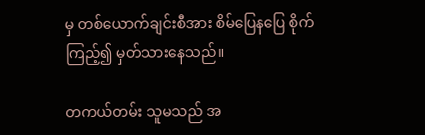မှ တစ်ယောက်ချင်းစီအား စိမ်ပြေနပြေ စိုက်ကြည့်၍ မှတ်သားနေသည်။

တကယ်တမ်း သူမသည် အ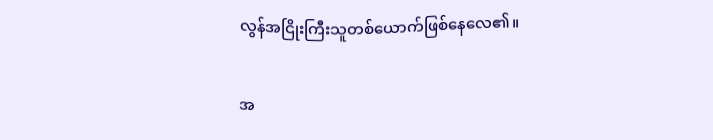လွန်အငြိုးကြီးသူတစ်ယောက်ဖြစ်နေလေ၏။

အ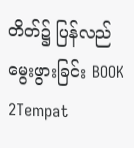တိတ်၌ ပြန်လည်မွေးဖွားခြင်း BOOK 2Tempat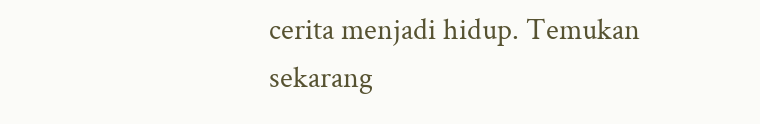cerita menjadi hidup. Temukan sekarang